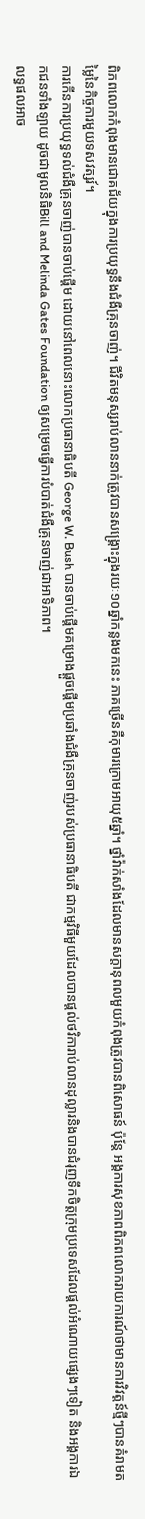ពិភពលោកកំពុងមានជោគជ័យក្នុងការប្រយុទ្ធនឹងជំងឺគ្រុនចាញ់។ ជីវិតមនុស្សរាប់លាននាក់ត្រូវបានសង្គ្រោះក្នុងរយៈ១០ឆ្នាំកន្លងមកនេះ ភាគច្រើនគឺកុមារក្រោមអាយុ៥ឆ្នាំ។ ថ្នាំវ៉ាក់សាំងដែលមានសក្តានុពលមួយកំពុងត្រូវបានពិសោធន៍ ប៉ុន្តែ អង្គការសុខភាពពិភពលោករាយការណ៍ថាមានការវិវត្តន៍ថ្មីៗបានគំរាមតម្លៃនៃកិច្ចការមួយទសវត្សរ៍។
ការកើនការប្រយុទ្ធទល់ជំងឺគ្រុនចាញ់បានចាប់ផ្តើម ដោយនៅពេលនោះលោកប្រធានាធិបតី George W. Bush បានចាប់ផ្តើមគម្រោងផ្តួចផ្តើមប្រឆាំងជំងឺគ្រុនចាញ់របស់ប្រធានាធិបតី ជាកម្មវិធីមួយដែលបានផ្តល់ថវិការាប់លានដុល្លារនិងបានជំរុញទឹកចិត្តក្រុមប្រទេសដែលផ្តល់អំណោយផ្សេងៗទៀត និងអង្គការឯកជនទាំងឡាយ ដូចជាមូលនិធិBill and Melinda Gates Foundation ឲ្យសម្រេចធ្វើការបំបាត់ជំងឺគ្រុនចាញ់ជាអាទិភាព។
លទ្ធផលអាច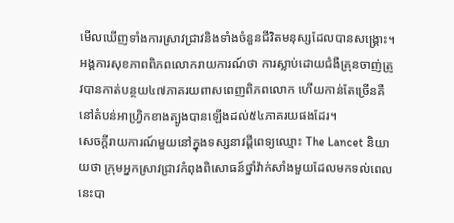មើលឃើញទាំងការស្រាវជ្រាវនិងទាំងចំនួនជីវិតមនុស្សដែលបានសង្គ្រោះ។ អង្គការសុខភាពពិភពលោករាយការណ៍ថា ការស្លាប់ដោយជំងឺគ្រុនចាញ់ត្រូវបានកាត់បន្ថយ៤៧ភាគរយពាសពេញពិភពលោក ហើយកាន់តែច្រើនគឺនៅតំបន់អាហ្វ្រិកខាងត្បូងបានឡើងដល់៥៤ភាគរយផងដែរ។
សេចក្តីរាយការណ៍មួយនៅក្នុងទស្សនាវដ្តីពេទ្យឈ្មោះ The Lancet និយាយថា ក្រុមអ្នកស្រាវជ្រាវកំពុងពិសោធន៍ថ្នាំវ៉ាក់សាំងមួយដែលមកទល់ពេលនេះបា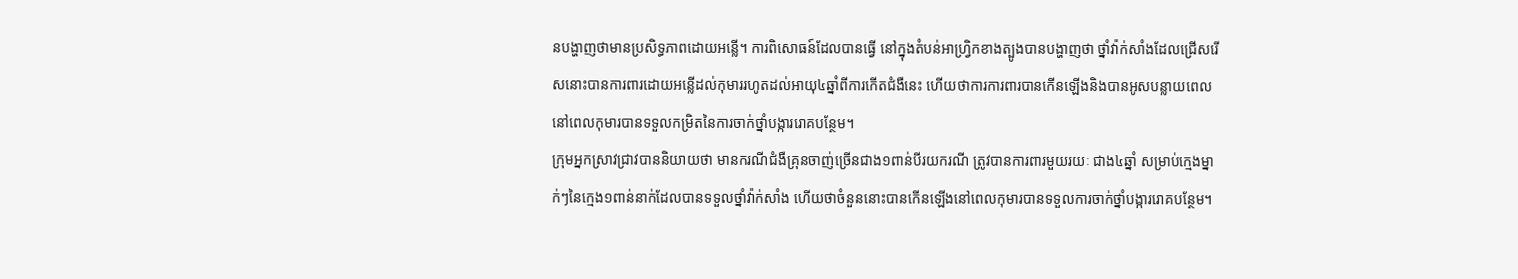នបង្ហាញថាមានប្រសិទ្ធភាពដោយអន្លើ។ ការពិសោធន៍ដែលបានធ្វើ នៅក្នុងតំបន់អាហ្វ្រិកខាងត្បូងបានបង្ហាញថា ថ្នាំវ៉ាក់សាំងដែលជ្រើសរើសនោះបានការពារដោយអន្លើដល់កុមាររហូតដល់អាយុ៤ឆ្នាំពីការកើតជំងឺនេះ ហើយថាការការពារបានកើនឡើងនិងបានអូសបន្លាយពេលនៅពេលកុមារបានទទួលកម្រិតនៃការចាក់ថ្នាំបង្ការរោគបន្ថែម។
ក្រុមអ្នកស្រាវជ្រាវបាននិយាយថា មានករណីជំងឺគ្រុនចាញ់ច្រើនជាង១ពាន់បីរយករណី ត្រូវបានការពារមួយរយៈ ជាង៤ឆ្នាំ សម្រាប់ក្មេងម្នាក់ៗនៃក្មេង១ពាន់នាក់ដែលបានទទួលថ្នាំវ៉ាក់សាំង ហើយថាចំនួននោះបានកើនឡើងនៅពេលកុមារបានទទួលការចាក់ថ្នាំបង្ការរោគបន្ថែម។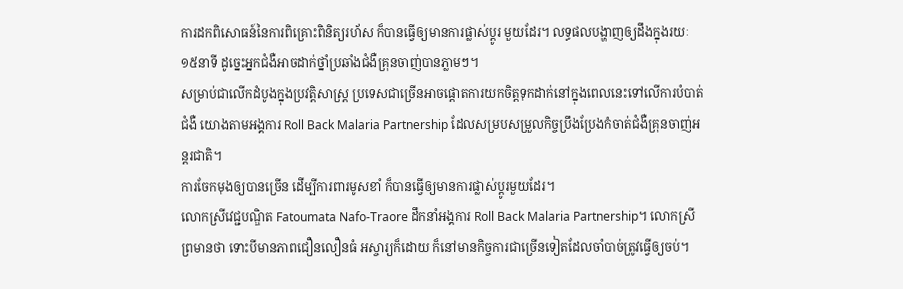ការដកពិសោធន៍នៃការពិគ្រោះពិនិត្យរហ័ស ក៏បានធ្វើឲ្យមានការផ្លាស់ប្តូរ មួយដែរ។ លទ្ធផលបង្ហាញឲ្យដឹងក្នុងរយៈ១៥នាទី ដូច្នេះអ្នកជំងឺអាចដាក់ថ្នាំប្រឆាំងជំងឺគ្រុនចាញ់បានភ្លាមៗ។
សម្រាប់ជាលើកដំបូងក្នុងប្រវត្តិសាស្ត្រ ប្រទេសជាច្រើនអាចផ្តោតការយកចិត្តទុកដាក់នៅក្នុងពេលនេះទៅលើការបំបាត់ជំងឺ យោងតាមអង្គការ Roll Back Malaria Partnership ដែលសម្របសម្រួលកិច្ចប្រឹងប្រែងកំចាត់ជំងឺគ្រុនចាញ់អន្តរជាតិ។
ការចែកមុងឲ្យបានច្រើន ដើម្បីការពារមូសខាំ ក៏បានធ្វើឲ្យមានការផ្លាស់ប្តូរមួយដែរ។
លោកស្រីវេជ្ជបណ្ឌិត Fatoumata Nafo-Traore ដឹកនាំអង្គការ Roll Back Malaria Partnership។ លោកស្រីព្រមានថា ទោះបីមានភាពជឿនលឿនធំ អស្ចារ្យក៏ដោយ ក៏នៅមានកិច្ចការជាច្រើនទៀតដែលចាំបាច់ត្រូវធ្វើឲ្យចប់។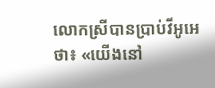លោកស្រីបានប្រាប់វីអូអេថា៖ «យើងនៅ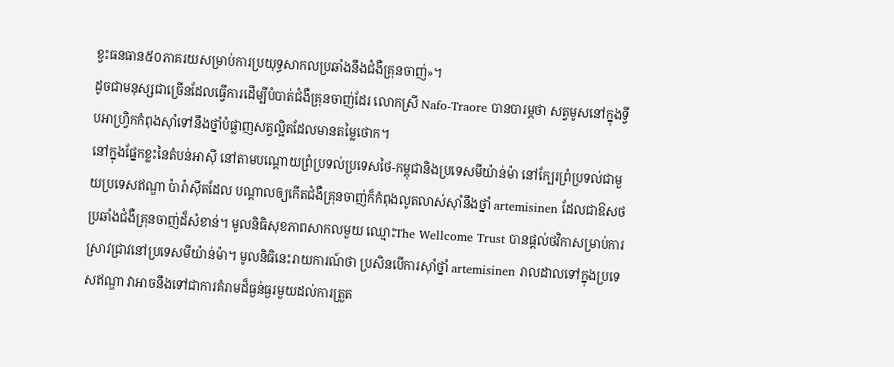ខ្វះធនធាន៥០ភាគរយសម្រាប់ការប្រយុទ្ធសាកលប្រឆាំងនឹងជំងឺគ្រុនចាញ់»។
ដូចជាមនុស្សជាច្រើនដែលធ្វើការដើម្បីបំបាត់ជំងឺគ្រុនចាញ់ដែរ លោកស្រី Nafo-Traore បានបារម្ភថា សត្វមូសនៅក្នុងទ្វីបអាហ្វ្រិកកំពុងស៊ាំទៅនឹងថ្នាំបំផ្លាញសត្វល្អិតដែលមានតម្លៃថោក។
នៅក្នុងផ្នែកខ្លះនៃតំបន់អាស៊ី នៅតាមបណ្តោយព្រំប្រទល់ប្រទេសថៃ-កម្ពុជានិងប្រទេសមីយ៉ាន់ម៉ា នៅក្បែរព្រំប្រទល់ជាមួយប្រទេសឥណ្ឌា ប៉ារ៉ាស៊ីតដែល បណ្តាលឲ្យកើតជំងឺគ្រុនចាញ់ក៏កំពុងលូតលាស់ស៊ាំនឹងថ្នាំ artemisinen ដែលជាឱសថប្រឆាំងជំងឺគ្រុនចាញ់ដ៏សំខាន់។ មូលនិធិសុខភាពសាកលមួយ ឈ្មោះThe Wellcome Trust បានផ្តល់ថវិកាសម្រាប់ការស្រាវជ្រាវនៅប្រទេសមីយ៉ាន់ម៉ា។ មូលនិធិនេះរាយការណ៍ថា ប្រសិនបើការស៊ាំថ្នាំ artemisinen រាលដាលទៅក្នុងប្រទេសឥណ្ឌា វាអាចនឹងទៅជាការគំរាមដ៏ធ្ងន់ធ្ងរមួយដល់ការត្រួត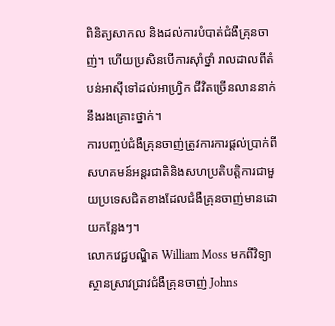ពិនិត្យសាកល និងដល់ការបំបាត់ជំងឺគ្រុនចាញ់។ ហើយប្រសិនបើការស៊ាំថ្នាំ រាលដាលពីតំបន់អាស៊ីទៅដល់អាហ្វ្រិក ជីវិតច្រើនលាននាក់នឹងរងគ្រោះថ្នាក់។
ការបញ្ចប់ជំងឺគ្រុនចាញ់ត្រូវការការផ្តល់ប្រាក់ពីសហគមន៍អន្តរជាតិនិងសហប្រតិបត្តិការជាមួយប្រទេសជិតខាងដែលជំងឺគ្រុនចាញ់មានដោយកន្លែងៗ។
លោកវេជ្ជបណ្ឌិត William Moss មកពីវិទ្យាស្ថានស្រាវជ្រាវជំងឺគ្រុនចាញ់ Johns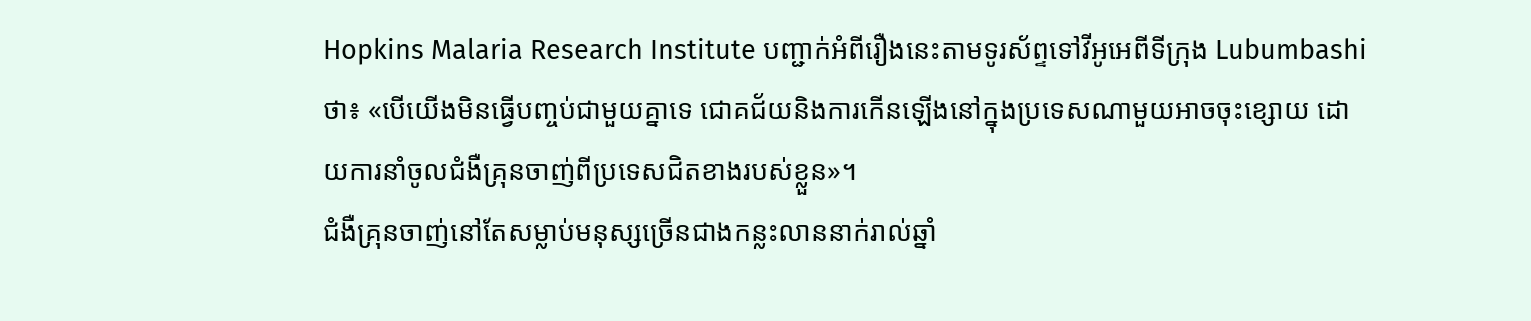Hopkins Malaria Research Institute បញ្ជាក់អំពីរឿងនេះតាមទូរស័ព្ទទៅវីអូអេពីទីក្រុង Lubumbashi ថា៖ «បើយើងមិនធ្វើបញ្ចប់ជាមួយគ្នាទេ ជោគជ័យនិងការកើនឡើងនៅក្នុងប្រទេសណាមួយអាចចុះខ្សោយ ដោយការនាំចូលជំងឺគ្រុនចាញ់ពីប្រទេសជិតខាងរបស់ខ្លួន»។
ជំងឺគ្រុនចាញ់នៅតែសម្លាប់មនុស្សច្រើនជាងកន្លះលាននាក់រាល់ឆ្នាំ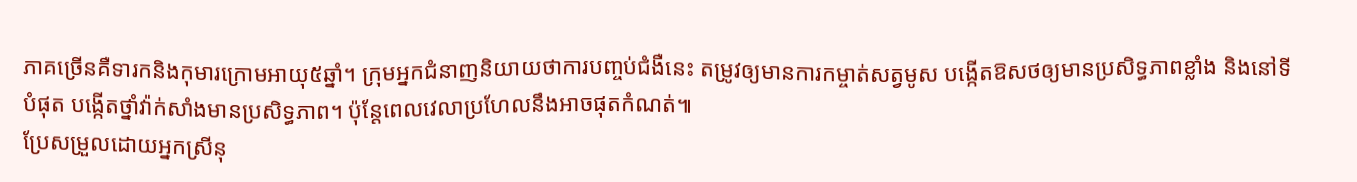ភាគច្រើនគឺទារកនិងកុមារក្រោមអាយុ៥ឆ្នាំ។ ក្រុមអ្នកជំនាញនិយាយថាការបញ្ចប់ជំងឺនេះ តម្រូវឲ្យមានការកម្ចាត់សត្វមូស បង្កើតឱសថឲ្យមានប្រសិទ្ធភាពខ្លាំង និងនៅទីបំផុត បង្កើតថ្នាំវ៉ាក់សាំងមានប្រសិទ្ធភាព។ ប៉ុន្តែពេលវេលាប្រហែលនឹងអាចផុតកំណត់៕
ប្រែសម្រួលដោយអ្នកស្រីនុ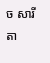ច សារីតា